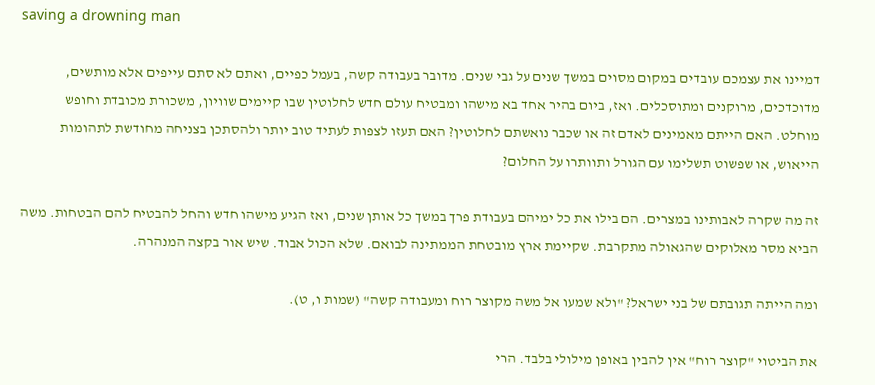saving a drowning man

דמיינו את עצמכם עובדים במקום מסוים במשך שנים על גבי שנים. מדובר בעבודה קשה, בעמל כפיים, ואתם לא סתם עייפים אלא מותשים, מדוכדכים, מרוקנים ומתוסכלים. ואז, ביום בהיר אחד בא מישהו ומבטיח עולם חדש לחלוטין שבו קיימים שוויון, משכורת מכובדת וחופש מוחלט. האם הייתם מאמינים לאדם זה או שכבר נואשתם לחלוטין? האם תעזו לצפות לעתיד טוב יותר ולהסתכן בצניחה מחודשת לתהומות הייאוש, או שפשוט תשלימו עם הגורל ותוותרו על החלום?

זה מה שקרה לאבותינו במצרים. הם בילו את כל ימיהם בעבודת פרך במשך כל אותן שנים, ואז הגיע מישהו חדש והחל להבטיח להם הבטחות. משה הביא מסר מאלוקים שהגאולה מתקרבת. שקיימת ארץ מובטחת הממתינה לבואם. שלא הכול אבוד. שיש אור בקצה המנהרה.

ומה הייתה תגובתם של בני ישראל? "ולא שמעו אל משה מקוצר רוח ומעבודה קשה" (שמות ו, ט).

את הביטוי "קוצר רוח" אין להבין באופן מילולי בלבד. הרי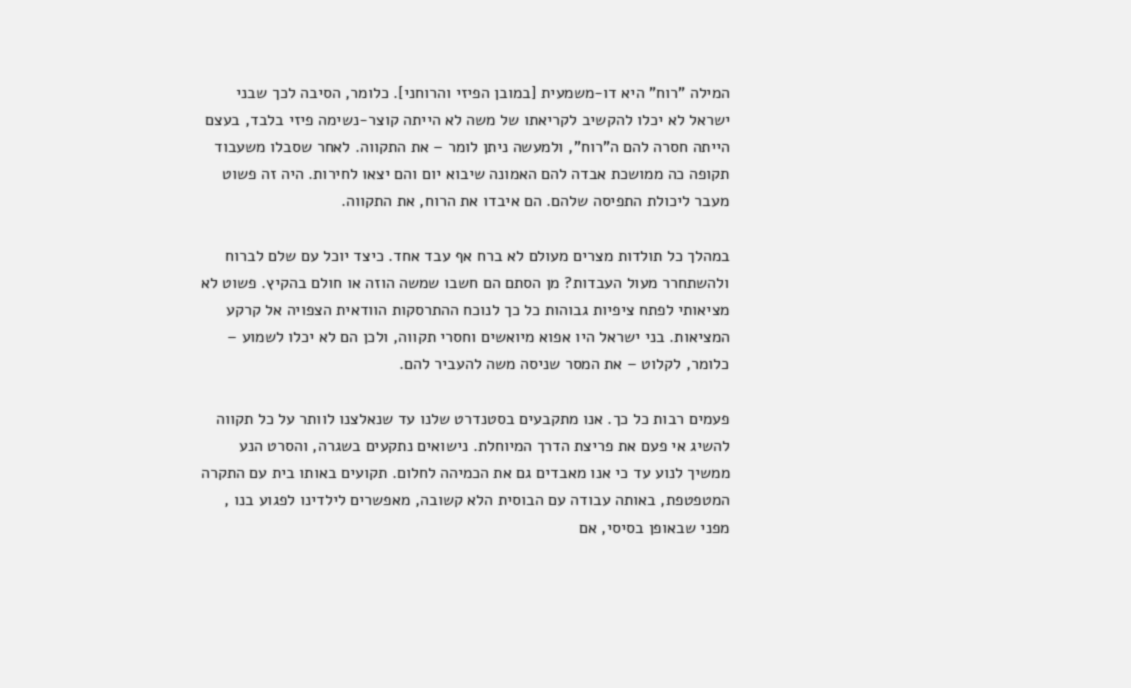המילה "רוח" היא דו-משמעית [במובן הפיזי והרוחני]. כלומר, הסיבה לכך שבני ישראל לא יכלו להקשיב לקריאתו של משה לא הייתה קוצר-נשימה פיזי בלבד, בעצם הייתה חסרה להם ה"רוח", ולמעשה ניתן לומר – את התקווה. לאחר שסבלו משעבוד תקופה כה ממושכת אבדה להם האמונה שיבוא יום והם יצאו לחירות. היה זה פשוט מעבר ליכולת התפיסה שלהם. הם איבדו את הרוח, את התקווה.

במהלך כל תולדות מצרים מעולם לא ברח אף עבד אחד. כיצד יוכל עם שלם לברוח ולהשתחרר מעול העבדות? מן הסתם הם חשבו שמשה הוזה או חולם בהקיץ. פשוט לא מציאותי לפתח ציפיות גבוהות כל כך לנוכח ההתרסקות הוודאית הצפויה אל קרקע המציאות. בני ישראל היו אפוא מיואשים וחסרי תקווה, ולכן הם לא יכלו לשמוע – כלומר, לקלוט – את המסר שניסה משה להעביר להם.

פעמים רבות כל כך. אנו מתקבעים בסטנדרט שלנו עד שנאלצנו לוותר על כל תקווה להשיג אי פעם את פריצת הדרך המיוחלת. נישואים נתקעים בשגרה, והסרט הנע ממשיך לנוע עד כי אנו מאבדים גם את הכמיהה לחלום. תקועים באותו בית עם התקרה המטפטפת, באותה עבודה עם הבוסית הלא קשובה, מאפשרים לילדינו לפגוע בנו , מפני שבאופן בסיסי, אם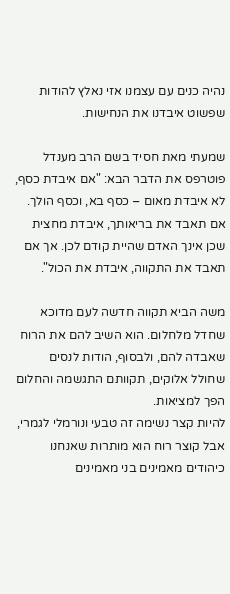נהיה כנים עם עצמנו אזי נאלץ להודות שפשוט איבדנו את הנחישות.

שמעתי מאת חסיד בשם הרב מענדל פוטרפס את הדבר הבא: "אם איבדת כסף, לא איבדת מאום – כסף בא, וכסף הולך. אם תאבד את בריאותך, איבדת מחצית שכן אינך האדם שהיית קודם לכן. אך אם תאבד את התקווה, איבדת את הכול".

משה הביא תקווה חדשה לעם מדוכא שחדל מלחלום. הוא השיב להם את הרוח שאבדה להם, ולבסוף, הודות לנסים שחולל אלוקים, תקוותם התגשמה והחלום הפך למציאות.
להיות קצר נשימה זה טבעי ונורמלי לגמרי, אבל קוצר רוח הוא מותרות שאנחנו כיהודים מאמינים בני מאמינים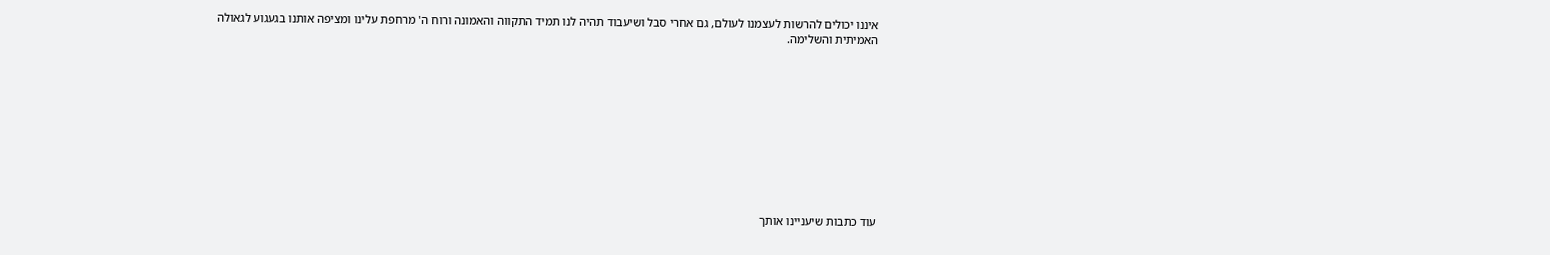איננו יכולים להרשות לעצמנו לעולם, גם אחרי סבל ושיעבוד תהיה לנו תמיד התקווה והאמונה ורוח ה' מרחפת עלינו ומציפה אותנו בגעגוע לגאולה האמיתית והשלימה.











עוד כתבות שיעניינו אותך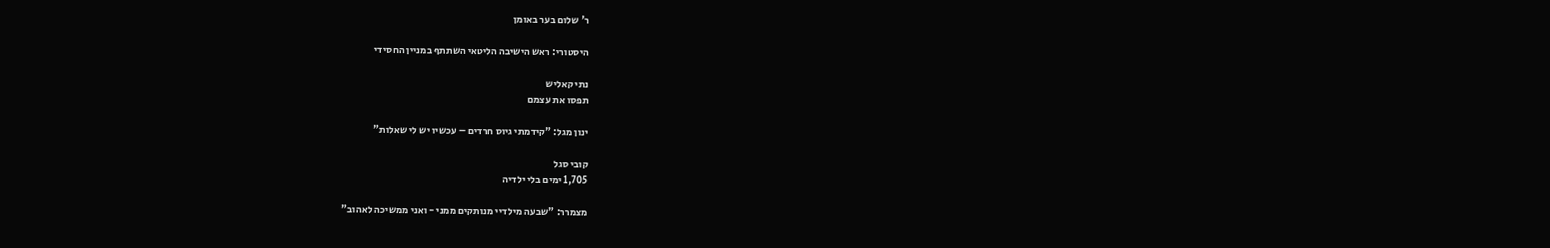ר' שלום בער באומן

היסטורי: ראש הישיבה הליטאי השתתף במניין החסידי

נתי קאליש
תפסו את עצמם

ינון מגל: "קידמתי גיוס חרדים – עכשיו יש לי שאלות"

קובי סגל
1,705 ימים בלי ילדיה

מצמרר: "שבעה מילדיי מנותקים ממני - ואני ממשיכה לאהוב"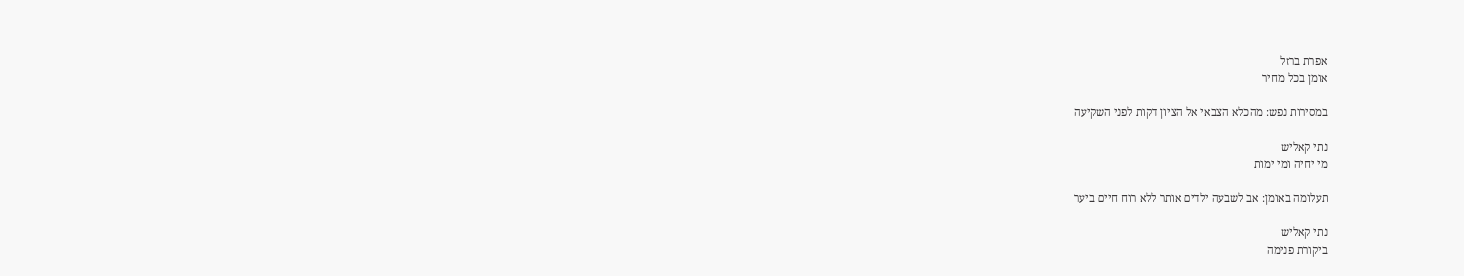אפרת ברזל
אומן בכל מחיר

במסירות נפש: מהכלא הצבאי אל הציון דקות לפני השקיעה

נתי קאליש
מי יחיה ומי ימות

תעלומה באומן: אב לשבעה ילדים אותר ללא רוח חיים ביער

נתי קאליש
ביקורת פנימה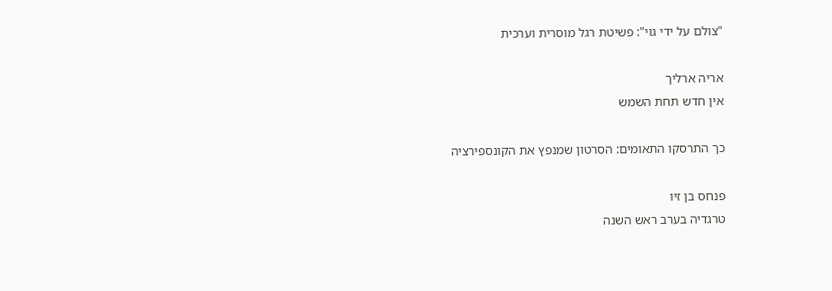"צולם על ידי גוי": פשיטת רגל מוסרית וערכית

אריה ארליך
אין חדש תחת השמש

כך התרסקו התאומים: הסרטון שמנפץ את הקונספירציה

פנחס בן זיו
טרגדיה בערב ראש השנה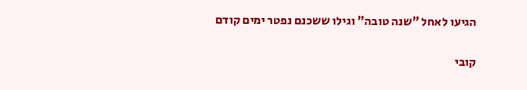הגיעו לאחל "שנה טובה" וגילו ששכנם נפטר ימים קודם

קובי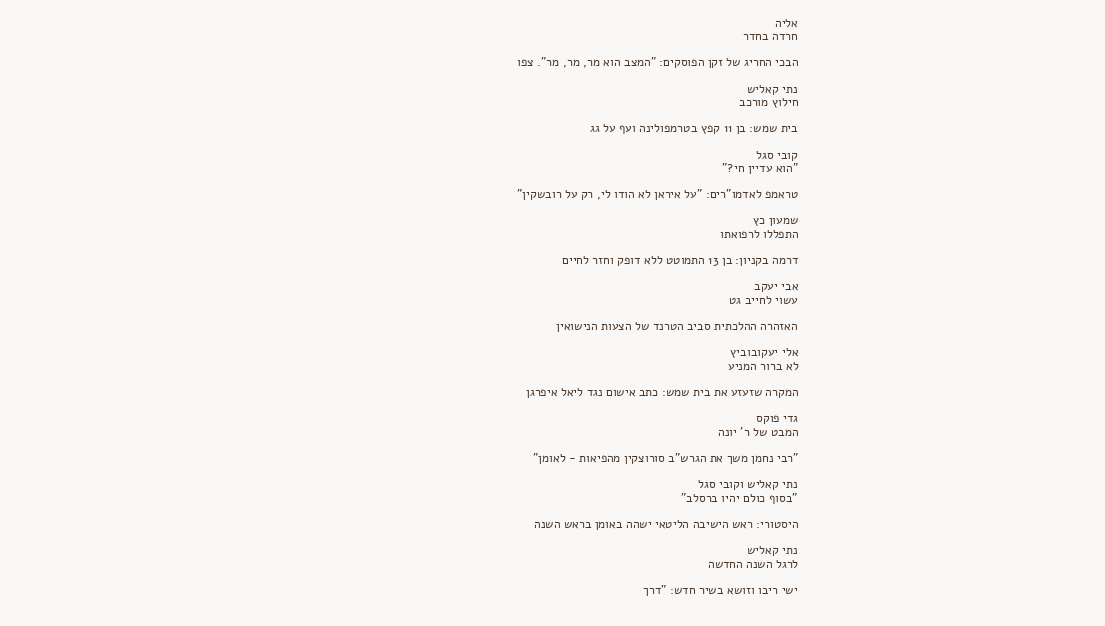אליה
חרדה בחדר

הבכי החריג של זקן הפוסקים: "המצב הוא מר, מר, מר". צפו

נתי קאליש
חילוץ מורכב

בית שמש: בן 11 קפץ בטרמפולינה ועף על גג

קובי סגל
"הוא עדיין חי?"

טראמפ לאדמו"רים: "על איראן לא הודו לי, רק על רובשקין"

שמעון כץ
התפללו לרפואתו

דרמה בקניון: בן 13 התמוטט ללא דופק וחזר לחיים

אבי יעקב
עשוי לחייב גט

האזהרה ההלכתית סביב הטרנד של הצעות הנישואין

אלי יעקובוביץ
לא ברור המניע

המקרה שזעזע את בית שמש: כתב אישום נגד ליאל איפרגן

גדי פוקס
המבט של ר' יונה

"רבי נחמן משך את הגרש"ב סורוצקין מהפיאות - לאומן"

נתי קאליש וקובי סגל
"בסוף כולם יהיו ברסלב"

היסטורי: ראש הישיבה הליטאי ישהה באומן בראש השנה

נתי קאליש
לרגל השנה החדשה

ישי ריבו וזושא בשיר חדש: "דרך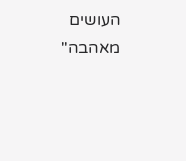העושים מאהבה"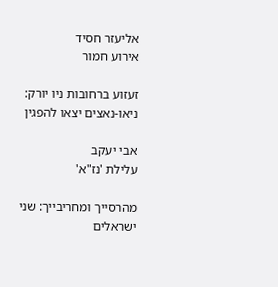אליעזר חסיד
אירוע חמור

זעזוע ברחובות ניו יורק: ניאו-נאצים יצאו להפגין

אבי יעקב
עלילת 'נז"א'

מהרסייך ומחריבייך: שני ישראלים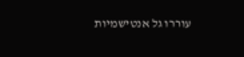עוררו גל אנטישמיות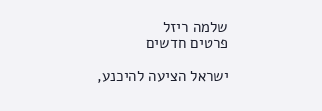שלמה ריזל
פרטים חדשים

ישראל הציעה להיכנע,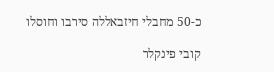כ-50 מחבלי חיזבאללה סירבו וחוסלו

קובי פינקלר